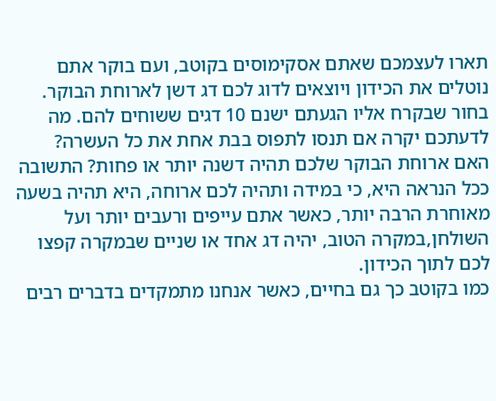תארו לעצמכם שאתם אסקימוסים בקוטב, ועם בוקר אתם נוטלים את הכידון ויוצאים לדוג לכם דג דשן לארוחת הבוקר. בחור שבקרח אליו הגעתם ישנם 10 דגים ששוחים להם. מה לדעתכם יקרה אם תנסו לתפוס בבת אחת את כל העשרה? האם ארוחת הבוקר שלכם תהיה דשנה יותר או פחות? התשובה ככל הנראה היא, כי במידה ותהיה לכם ארוחה, היא תהיה בשעה מאוחרת הרבה יותר, כאשר אתם עייפים ורעבים יותר ועל השולחן,במקרה הטוב, יהיה דג אחד או שניים שבמקרה קפצו לכם לתוך הכידון.
כמו בקוטב כך גם בחיים, כאשר אנחנו מתמקדים בדברים רבים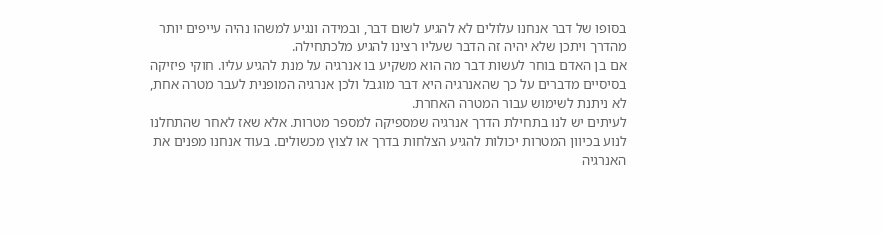בסופו של דבר אנחנו עלולים לא להגיע לשום דבר, ובמידה ונגיע למשהו נהיה עייפים יותר מהדרך ויתכן שלא יהיה זה הדבר שעליו רצינו להגיע מלכתחילה.
אם בן האדם בוחר לעשות דבר מה הוא משקיע בו אנרגיה על מנת להגיע עליו. חוקי פיזיקה בסיסיים מדברים על כך שהאנרגיה היא דבר מוגבל ולכן אנרגיה המופנית לעבר מטרה אחת, לא ניתנת לשימוש עבור המטרה האחרת.
לעיתים יש לנו בתחילת הדרך אנרגיה שמספיקה למספר מטרות. אלא שאז לאחר שהתחלנו לנוע בכיוון המטרות יכולות להגיע הצלחות בדרך או לצוץ מכשולים. בעוד אנחנו מפנים את האנרגיה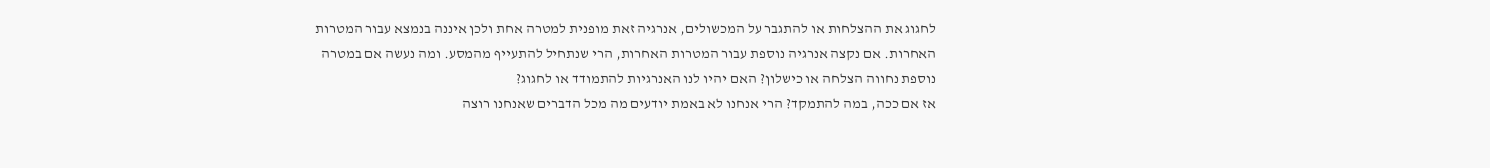לחגוג את ההצלחות או להתגבר על המכשולים, אנרגיה זאת מופנית למטרה אחת ולכן איננה בנמצא עבור המטרות האחרות. אם נקצה אנרגיה נוספת עבור המטרות האחרות, הרי שנתחיל להתעייף מהמסע. ומה נעשה אם במטרה נוספת נחווה הצלחה או כישלון? האם יהיו לנו האנרגיות להתמודד או לחגוג?
אז אם ככה, במה להתמקד? הרי אנחנו לא באמת יודעים מה מכל הדברים שאנחנו רוצה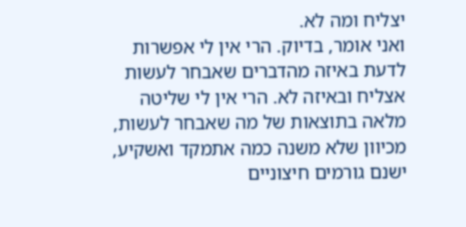יצליח ומה לא.
ואני אומר, בדיוק. הרי אין לי אפשרות לדעת באיזה מהדברים שאבחר לעשות אצליח ובאיזה לא. הרי אין לי שליטה מלאה בתוצאות של מה שאבחר לעשות, מכיוון שלא משנה כמה אתמקד ואשקיע, ישנם גורמים חיצוניים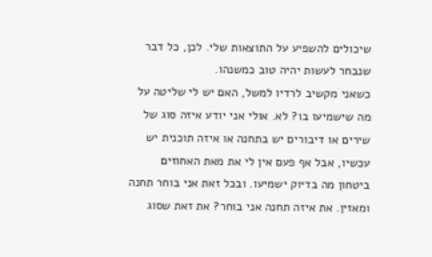שיכולים להשפיע על התוצאות שלי. לכן, כל דבר שנבחר לעשות יהיה טוב כמשנהו.
כשאני מקשיב לרדיו למשל, האם יש לי שליטה על מה שישמיעו בו? לא. אולי אני יודע איזה סוג של שירים או דיבורים יש בתחנה או איזה תוכנית יש עכשיו, אבל אף פעם אין לי את מאת האחוזים ביטחון מה בדיוק ישמיעו. ובכל זאת אני בוחר תחנה ומאזין. את איזה תחנה אני בוחר? את זאת שסוג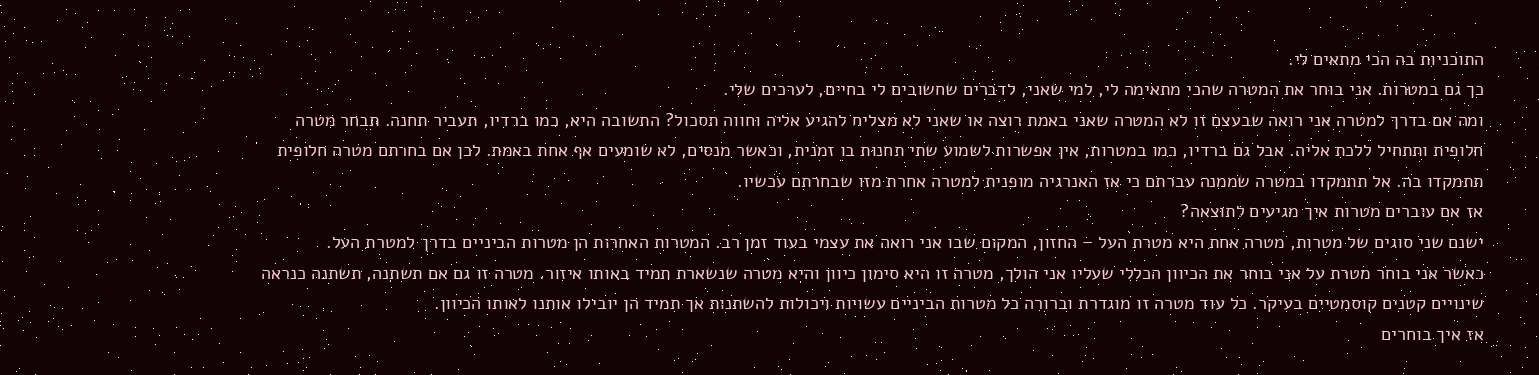התוכניות בה הכי מתאים לי.
כך גם במטרות. אני בוחר את המטרה שהכי מתאימה לי, למי שאני, לדברים שחשובים לי בחיים, לערכים שלי.
ומה אם בדרך למטרה אני רואה שבעצם זו לא המטרה שאני באמת רוצה או שאני לא מצליח להגיע אליה וחווה תסכול? התשובה היא, כמו ברדיו, תעביר תחנה. תבחר מטרה חלופית ותתחיל ללכת אליה. אבל גם ברדיו, כמו במטרות, אין אפשרות לשמוע שתי תחנות בו זמנית, וכאשר מנסים, לא שומעים אף אחת באמת. לכן אם בחרתם מטרה חלופית תתמקדו בה. אל תתמקדו במטרה שממנה עברתם כי אז האנרגיה מופנית למטרה אחרת מזו שבחרתם עכשיו.
אז אם עוברים מטרות איך מגיעים לתוצאה?
ישנם שני סוגים של מטרות, מטרה אחת היא מטרת העל – החזון, המקום שבו אני רואה את עצמי בעוד זמן רב. המטרות האחרות הן מטרות הביניים בדרך למטרת העל.
כאשר אני בוחר מטרת על אני בוחר את הכיוון הכללי שעליו אני הולך, מטרה זו היא סימון כיוון והיא מטרה שנשארת תמיד באותו איזור. מטרה זו גם אם תשתנה, תשתנה כנראה שינויים קטנים קוסמטיים בעיקר. כל עוד מטרה זו מוגדרת וברורה כל מטרות הביניים עשויות ויכולות להשתנות אך תמיד הן יובילו אותנו לאותו הכיוון.
אז איך בוחרים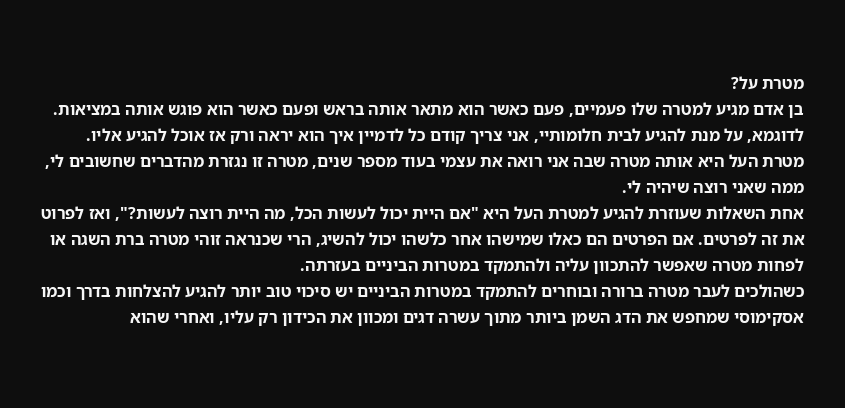מטרת על?
בן אדם מגיע למטרה שלו פעמיים, פעם כאשר הוא מתאר אותה בראש ופעם כאשר הוא פוגש אותה במציאות. לדוגמא, על מנת להגיע לבית חלומותיי, אני צריך קודם כל לדמיין איך הוא יראה ורק אז אוכל להגיע אליו.
מטרת העל היא אותה מטרה שבה אני רואה את עצמי בעוד מספר שנים, מטרה זו נגזרת מהדברים שחשובים לי, ממה שאני רוצה שיהיה לי.
אחת השאלות שעוזרת להגיע למטרת העל היא "אם היית יכול לעשות הכל, מה היית רוצה לעשות?", ואז לפרוט את זה לפרטים. אם הפרטים הם כאלו שמישהו אחר כלשהו יכול להשיג, הרי שכנראה זוהי מטרה ברת השגה או לפחות מטרה שאפשר להתכוון עליה ולהתמקד במטרות הביניים בעזרתה.
כשהולכים לעבר מטרה ברורה ובוחרים להתמקד במטרות הביניים יש סיכוי טוב יותר להגיע להצלחות בדרך וכמו אסקימוסי שמחפש את הדג השמן ביותר מתוך עשרה דגים ומכוון את הכידון רק עליו, ואחרי שהוא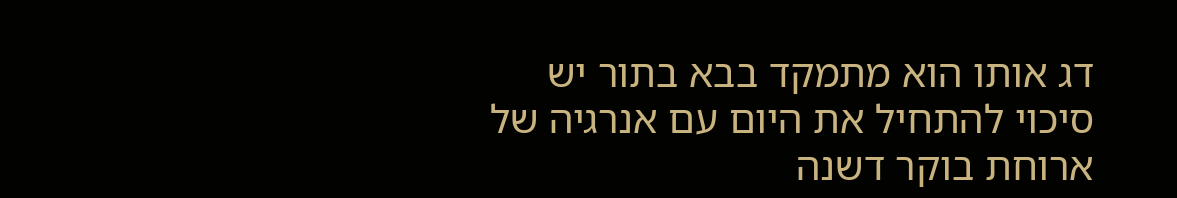דג אותו הוא מתמקד בבא בתור יש סיכוי להתחיל את היום עם אנרגיה של ארוחת בוקר דשנה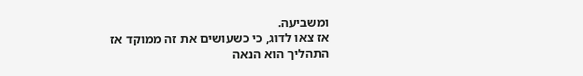ומשביעה.
אז צאו לדוג, כי כשעושים את זה ממוקד אז התהליך הוא הנאה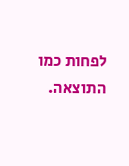לפחות כמו התוצאה.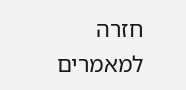חזרה למאמרים